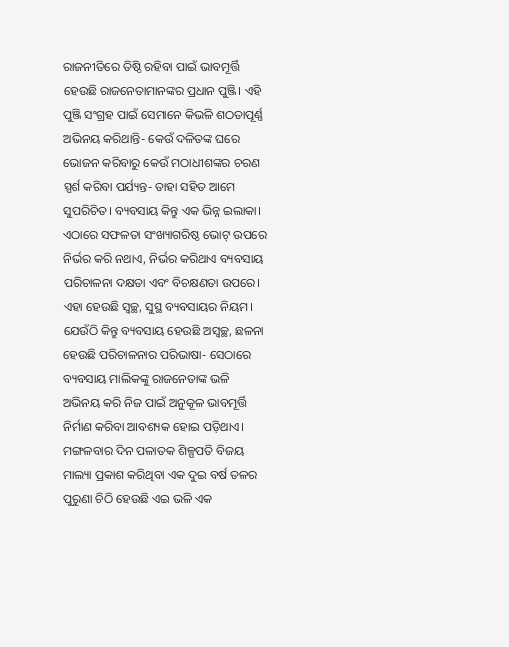ରାଜନୀତିରେ ତିଷ୍ଠି ରହିବା ପାଇଁ ଭାବମୂର୍ତ୍ତି ହେଉଛି ରାଜନେତାମାନଙ୍କର ପ୍ରଧାନ ପୁଞ୍ଜି। ଏହି ପୁଞ୍ଜି ସଂଗ୍ରହ ପାଇଁ ସେମାନେ କିଭଳି ଶଠତାପୂର୍ଣ୍ଣ ଅଭିନୟ କରିଥାନ୍ତି- କେଉଁ ଦଳିତଙ୍କ ଘରେ ଭୋଜନ କରିବାରୁ କେଉଁ ମଠାଧୀଶଙ୍କର ଚରଣ ସ୍ପର୍ଶ କରିବା ପର୍ଯ୍ୟନ୍ତ- ତାହା ସହିତ ଆମେ ସୁପରିଚିତ। ବ୍ୟବସାୟ କିନ୍ତୁ ଏକ ଭିନ୍ନ ଇଲାକା। ଏଠାରେ ସଫଳତା ସଂଖ୍ୟାଗରିଷ୍ଠ ଭୋଟ୍ ଉପରେ ନିର୍ଭର କରି ନଥାଏ, ନିର୍ଭର କରିଥାଏ ବ୍ୟବସାୟ ପରିଚାଳନା ଦକ୍ଷତା ଏବଂ ବିଚକ୍ଷଣତା ଉପରେ। ଏହା ହେଉଛି ସ୍ୱଚ୍ଛ, ସୁସ୍ଥ ବ୍ୟବସାୟର ନିୟମ। ଯେଉଁଠି କିନ୍ତୁ ବ୍ୟବସାୟ ହେଉଛି ଅସ୍ୱଚ୍ଛ, ଛଳନା ହେଉଛି ପରିଚାଳନାର ପରିଭାଷା- ସେଠାରେ ବ୍ୟବସାୟ ମାଲିକଙ୍କୁ ରାଜନେତାଙ୍କ ଭଳି ଅଭିନୟ କରି ନିଜ ପାଇଁ ଅନୁକୂଳ ଭାବମୂର୍ତ୍ତି ନିର୍ମାଣ କରିବା ଆବଶ୍ୟକ ହୋଇ ପଡ଼ିଥାଏ। ମଙ୍ଗଳବାର ଦିନ ପଳାତକ ଶିଳ୍ପପତି ବିଜୟ ମାଲ୍ୟା ପ୍ରକାଶ କରିଥିବା ଏକ ଦୁଇ ବର୍ଷ ତଳର ପୁରୁଣା ଚିଠି ହେଉଛି ଏଇ ଭଳି ଏକ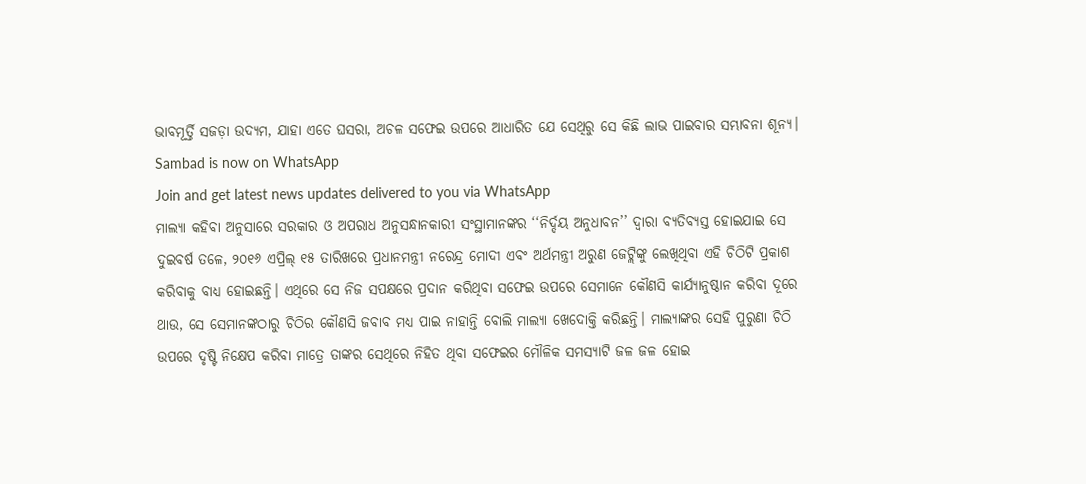ଭାବମୂର୍ତ୍ତି ସଜଡ଼ା ଉଦ୍ୟମ, ଯାହା ଏତେ ଘସରା, ଅଚଳ ସଫେଇ ଉପରେ ଆଧାରିତ ଯେ ସେଥିରୁ ସେ କିଛି ଲାଭ ପାଇବାର ସମ୍ଭାବନା ଶୂନ୍ୟ।
Sambad is now on WhatsApp
Join and get latest news updates delivered to you via WhatsApp
ମାଲ୍ୟା କହିବା ଅନୁସାରେ ସରକାର ଓ ଅପରାଧ ଅନୁସନ୍ଧାନକାରୀ ସଂସ୍ଥାମାନଙ୍କର ‘‘ନିର୍ଦ୍ଦୟ ଅନୁଧାବନ’’ ଦ୍ୱାରା ବ୍ୟତିବ୍ୟସ୍ତ ହୋଇଯାଇ ସେ ଦୁଇବର୍ଷ ତଳେ, ୨୦୧୬ ଏପ୍ରିଲ୍ ୧୫ ତାରିଖରେ ପ୍ରଧାନମନ୍ତ୍ରୀ ନରେନ୍ଦ୍ର ମୋଦୀ ଏବଂ ଅର୍ଥମନ୍ତ୍ରୀ ଅରୁଣ ଜେଟ୍ଲିଙ୍କୁ ଲେଖିଥିବା ଏହି ଚିଠିଟି ପ୍ରକାଶ କରିବାକୁ ବାଧ୍ୟ ହୋଇଛନ୍ତି। ଏଥିରେ ସେ ନିଜ ସପକ୍ଷରେ ପ୍ରଦାନ କରିଥିବା ସଫେଇ ଉପରେ ସେମାନେ କୌଣସି କାର୍ଯ୍ୟାନୁଷ୍ଠାନ କରିବା ଦୂରେ ଥାଉ, ସେ ସେମାନଙ୍କଠାରୁ ଚିଠିର କୌଣସି ଜବାବ ମଧ୍ୟ ପାଇ ନାହାନ୍ତି ବୋଲି ମାଲ୍ୟା ଖେଦୋକ୍ତି କରିଛନ୍ତି। ମାଲ୍ୟାଙ୍କର ସେହି ପୁରୁଣା ଚିଠି ଉପରେ ଦୃଷ୍ଟି ନିକ୍ଷେପ କରିବା ମାତ୍ରେ ତାଙ୍କର ସେଥିରେ ନିହିତ ଥିବା ସଫେଇର ମୌଳିକ ସମସ୍ୟାଟି ଜଳ ଜଳ ହୋଇ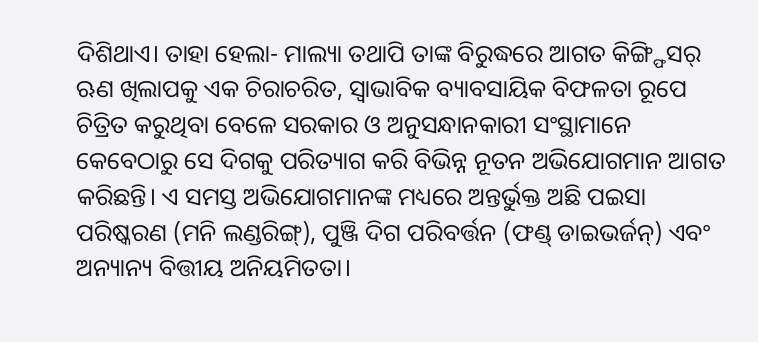ଦିଶିଥାଏ। ତାହା ହେଲା- ମାଲ୍ୟା ତଥାପି ତାଙ୍କ ବିରୁଦ୍ଧରେ ଆଗତ କିଙ୍ଗ୍ଫିସର୍ ଋଣ ଖିଲାପକୁ ଏକ ଚିରାଚରିତ, ସ୍ୱାଭାବିକ ବ୍ୟାବସାୟିକ ବିଫଳତା ରୂପେ ଚିତ୍ରିତ କରୁଥିବା ବେଳେ ସରକାର ଓ ଅନୁସନ୍ଧାନକାରୀ ସଂସ୍ଥାମାନେ କେବେଠାରୁ ସେ ଦିଗକୁ ପରିତ୍ୟାଗ କରି ବିଭିନ୍ନ ନୂତନ ଅଭିଯୋଗମାନ ଆଗତ କରିଛନ୍ତି। ଏ ସମସ୍ତ ଅଭିଯୋଗମାନଙ୍କ ମଧ୍ୟରେ ଅନ୍ତର୍ଭୁକ୍ତ ଅଛି ପଇସା ପରିଷ୍କରଣ (ମନି ଲଣ୍ଡରିଙ୍ଗ୍), ପୁଞ୍ଜି ଦିଗ ପରିବର୍ତ୍ତନ (ଫଣ୍ଡ୍ ଡାଇଭର୍ଜନ୍) ଏବଂ ଅନ୍ୟାନ୍ୟ ବିତ୍ତୀୟ ଅନିୟମିତତା।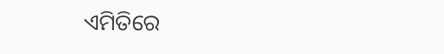ଏମିତିରେ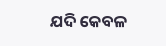ଯଦି କେବଳ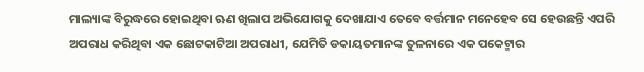ମାଲ୍ୟାଙ୍କ ବିରୁଦ୍ଧରେ ହୋଇଥିବା ଋଣ ଖିଲାପ ଅଭିଯୋଗକୁ ଦେଖାଯାଏ ତେବେ ବର୍ତ୍ତମାନ ମନେହେବ ସେ ହେଉଛନ୍ତି ଏପରି ଅପରାଧ କରିଥିବା ଏକ ଛୋଟକାଟିଆ ଅପରାଧୀ, ଯେମିତି ଡକାୟତମାନଙ୍କ ତୁଳନାରେ ଏକ ପକେଟ୍ମାର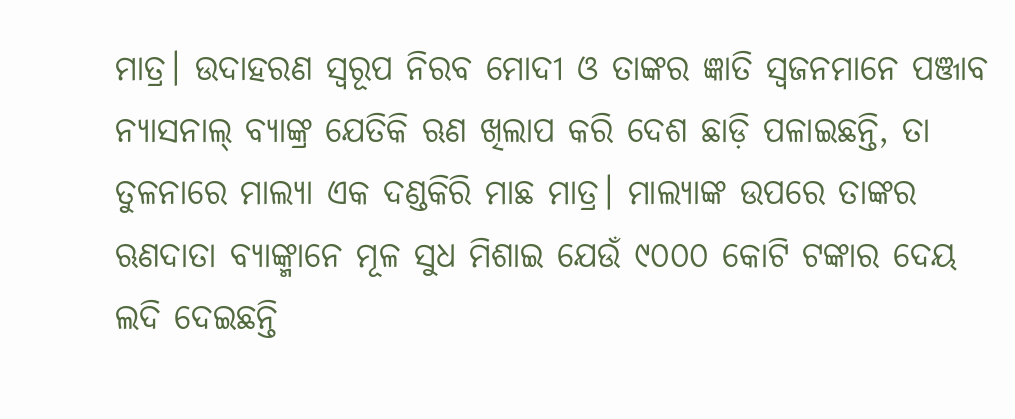ମାତ୍ର। ଉଦାହରଣ ସ୍ୱରୂପ ନିରବ ମୋଦୀ ଓ ତାଙ୍କର ଜ୍ଞାତି ସ୍ୱଜନମାନେ ପଞ୍ଜାବ ନ୍ୟାସନାଲ୍ ବ୍ୟାଙ୍କ୍ର ଯେତିକି ଋଣ ଖିଲାପ କରି ଦେଶ ଛାଡ଼ି ପଳାଇଛନ୍ତି, ତା ତୁଳନାରେ ମାଲ୍ୟା ଏକ ଦଣ୍ଡକିରି ମାଛ ମାତ୍ର। ମାଲ୍ୟାଙ୍କ ଉପରେ ତାଙ୍କର ଋଣଦାତା ବ୍ୟାଙ୍କ୍ମାନେ ମୂଳ ସୁଧ ମିଶାଇ ଯେଉଁ ୯୦୦୦ କୋଟି ଟଙ୍କାର ଦେୟ ଲଦି ଦେଇଛନ୍ତି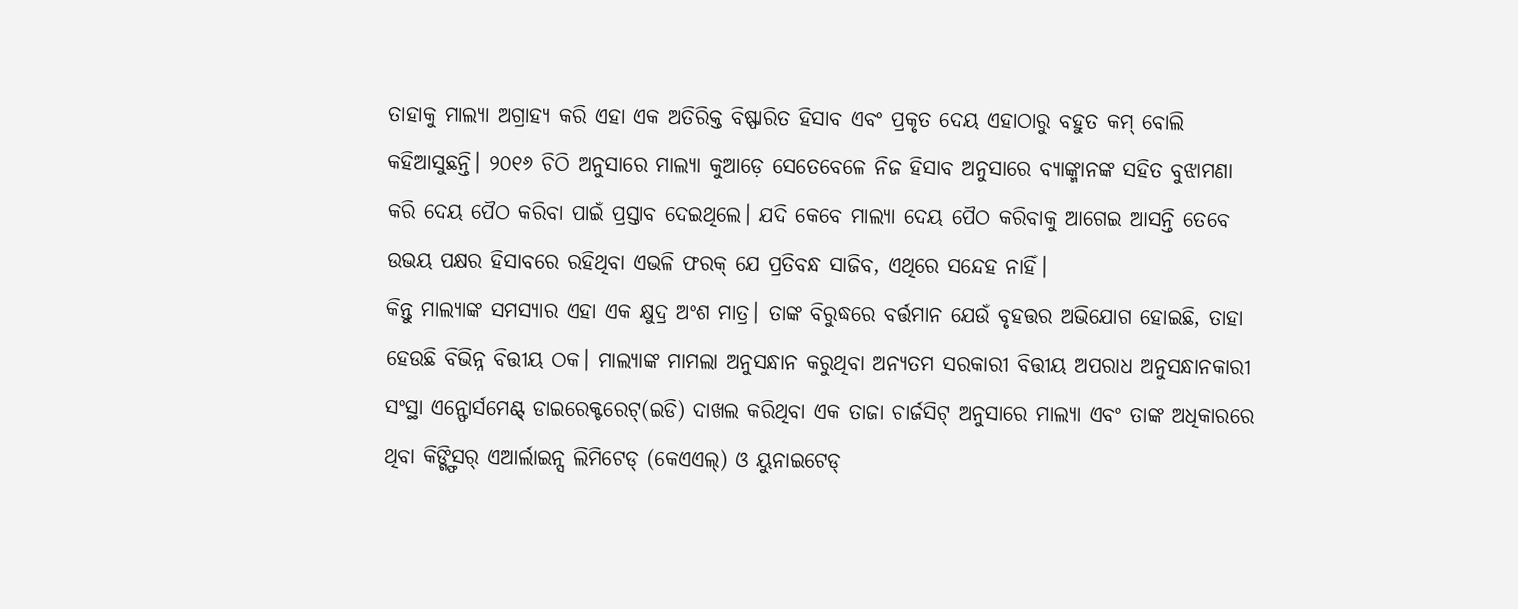ତାହାକୁ ମାଲ୍ୟା ଅଗ୍ରାହ୍ୟ କରି ଏହା ଏକ ଅତିରିକ୍ତ ବିଷ୍ଫାରିତ ହିସାବ ଏବଂ ପ୍ରକୃତ ଦେୟ ଏହାଠାରୁ ବହୁତ କମ୍ ବୋଲି କହିଆସୁଛନ୍ତି। ୨୦୧୬ ଚିଠି ଅନୁସାରେ ମାଲ୍ୟା କୁଆଡ଼େ ସେତେବେଳେ ନିଜ ହିସାବ ଅନୁସାରେ ବ୍ୟାଙ୍କ୍ମାନଙ୍କ ସହିତ ବୁଝାମଣା କରି ଦେୟ ପୈଠ କରିବା ପାଇଁ ପ୍ରସ୍ତାବ ଦେଇଥିଲେ। ଯଦି କେବେ ମାଲ୍ୟା ଦେୟ ପୈଠ କରିବାକୁ ଆଗେଇ ଆସନ୍ତି ତେବେ ଉଭୟ ପକ୍ଷର ହିସାବରେ ରହିଥିବା ଏଭଳି ଫରକ୍ ଯେ ପ୍ରତିବନ୍ଧ ସାଜିବ, ଏଥିରେ ସନ୍ଦେହ ନାହିଁ।
କିନ୍ତୁ ମାଲ୍ୟାଙ୍କ ସମସ୍ୟାର ଏହା ଏକ କ୍ଷୁଦ୍ର ଅଂଶ ମାତ୍ର। ତାଙ୍କ ବିରୁଦ୍ଧରେ ବର୍ତ୍ତମାନ ଯେଉଁ ବୃହତ୍ତର ଅଭିଯୋଗ ହୋଇଛି, ତାହା ହେଉଛି ବିଭିନ୍ନ ବିତ୍ତୀୟ ଠକ। ମାଲ୍ୟାଙ୍କ ମାମଲା ଅନୁସନ୍ଧାନ କରୁଥିବା ଅନ୍ୟତମ ସରକାରୀ ବିତ୍ତୀୟ ଅପରାଧ ଅନୁସନ୍ଧାନକାରୀ ସଂସ୍ଥା ଏନ୍ଫୋର୍ସମେଣ୍ଟ୍ ଡାଇରେକ୍ଟରେଟ୍(ଇଡି) ଦାଖଲ କରିଥିବା ଏକ ତାଜା ଚାର୍ଜସିଟ୍ ଅନୁସାରେ ମାଲ୍ୟା ଏବଂ ତାଙ୍କ ଅଧିକାରରେ ଥିବା କିଙ୍ଗ୍ଫିସର୍ ଏଆର୍ଲାଇନ୍ସ ଲିମିଟେଡ୍ (କେଏଏଲ୍) ଓ ୟୁନାଇଟେଡ୍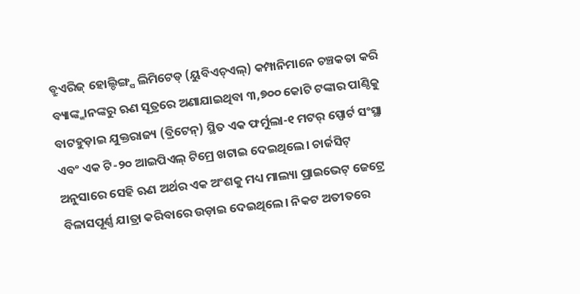ବ୍ରୁଏରିଜ୍ ହୋଲ୍ଡିଙ୍ଗ୍ସ ଲିମିଟେଡ୍ (ୟୁବିଏଚ୍ଏଲ୍) କମ୍ପାନିମାନେ ଚଞ୍ଚକତା କରି ବ୍ୟାଙ୍କ୍ମାନଙ୍କରୁ ଋଣ ସୂତ୍ରରେ ଅଣାଯାଇଥିବା ୩,୭୦୦ କୋଟି ଟଙ୍କାର ପାଣ୍ଠିକୁ ବାଟହୁଡ଼ାଇ ଯୁକ୍ତରାଜ୍ୟ (ବ୍ରିଟେନ୍) ସ୍ଥିତ ଏକ ଫର୍ମୁଲା-୧ ମଟର୍ ସ୍ପୋର୍ଟ ସଂସ୍ଥା ଏବଂ ଏକ ଟି-୨୦ ଆଇପିଏଲ୍ ଟିମ୍ରେ ଖଟାଇ ଦେଇଥିଲେ। ଚାର୍ଜସିଟ୍ ଅନୁସାରେ ସେହି ଋଣ ଅର୍ଥର ଏକ ଅଂଶକୁ ମଧ୍ୟ ମାଲ୍ୟା ପ୍ରାଇଭେଟ୍ ଜେଟ୍ରେ ବିଳାସପୂର୍ଣ୍ଣ ଯାତ୍ରା କରିବାରେ ଉଡ଼ାଇ ଦେଇଥିଲେ। ନିକଟ ଅତୀତରେ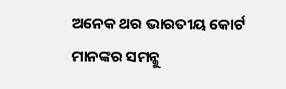ଅନେକ ଥର ଭାରତୀୟ କୋର୍ଟ ମାନଙ୍କର ସମନ୍କୁ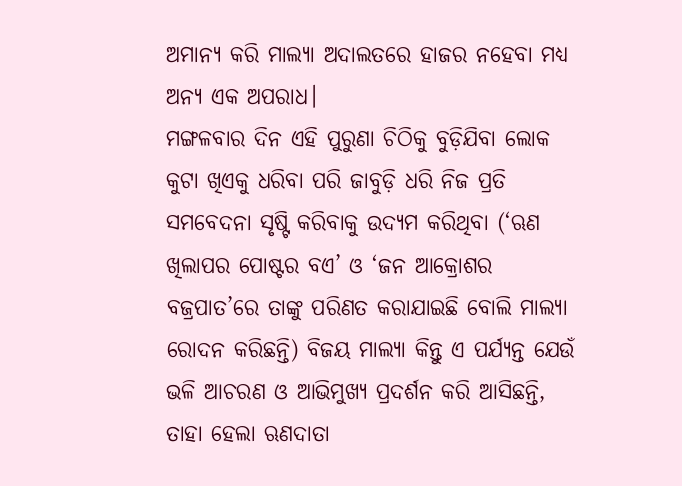ଅମାନ୍ୟ କରି ମାଲ୍ୟା ଅଦାଲତରେ ହାଜର ନହେବା ମଧ୍ୟ ଅନ୍ୟ ଏକ ଅପରାଧ।
ମଙ୍ଗଳବାର ଦିନ ଏହି ପୁରୁଣା ଚିଠିକୁ ବୁଡ଼ିଯିବା ଲୋକ କୁଟା ଖିଏକୁ ଧରିବା ପରି ଜାବୁଡ଼ି ଧରି ନିଜ ପ୍ରତି ସମବେଦନା ସୃଷ୍ଟି କରିବାକୁ ଉଦ୍ୟମ କରିଥିବା (‘ଋଣ ଖିଲାପର ପୋଷ୍ଟର ବଏ’ ଓ ‘ଜନ ଆକ୍ରୋଶର ବଜ୍ରପାତ’ରେ ତାଙ୍କୁ ପରିଣତ କରାଯାଇଛି ବୋଲି ମାଲ୍ୟା ରୋଦନ କରିଛନ୍ତି) ବିଜୟ ମାଲ୍ୟା କିନ୍ତୁ ଏ ପର୍ଯ୍ୟନ୍ତ ଯେଉଁ ଭଳି ଆଚରଣ ଓ ଆଭିମୁଖ୍ୟ ପ୍ରଦର୍ଶନ କରି ଆସିଛନ୍ତି, ତାହା ହେଲା ଋଣଦାତା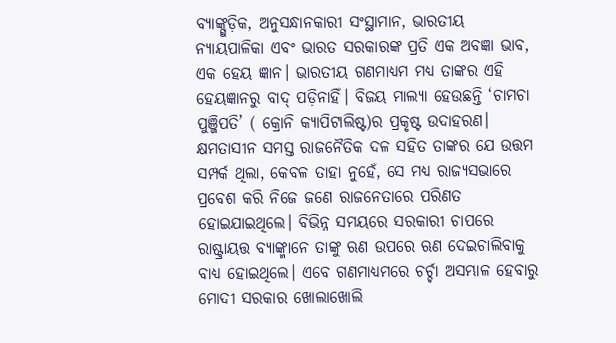ବ୍ୟାଙ୍କ୍ଗୁଡ଼ିକ, ଅନୁସନ୍ଧାନକାରୀ ସଂସ୍ଥାମାନ, ଭାରତୀୟ ନ୍ୟାୟପାଳିକା ଏବଂ ଭାରତ ସରକାରଙ୍କ ପ୍ରତି ଏକ ଅବଜ୍ଞା ଭାବ, ଏକ ହେୟ ଜ୍ଞାନ। ଭାରତୀୟ ଗଣମାଧ୍ୟମ ମଧ୍ୟ ତାଙ୍କର ଏହି ହେୟଜ୍ଞାନରୁ ବାଦ୍ ପଡ଼ିନାହିଁ। ବିଜୟ ମାଲ୍ୟା ହେଉଛନ୍ତି ‘ଚାମଚା ପୁଞ୍ଜିପତି’ ( କ୍ରୋନି କ୍ୟାପିଟାଲିଷ୍ଟ)ର ପ୍ରକୃଷ୍ଟ ଉଦାହରଣ। କ୍ଷମତାସୀନ ସମସ୍ତ ରାଜନୈତିକ ଦଳ ସହିତ ତାଙ୍କର ଯେ ଉତ୍ତମ ସମ୍ପର୍କ ଥିଲା, କେବଳ ତାହା ନୁହେଁ, ସେ ମଧ୍ୟ ରାଜ୍ୟସଭାରେ ପ୍ରବେଶ କରି ନିଜେ ଜଣେ ରାଜନେତାରେ ପରିଣତ ହୋଇଯାଇଥିଲେ। ବିଭିନ୍ନ ସମୟରେ ସରକାରୀ ଚାପରେ ରାଷ୍ଟ୍ରାୟତ୍ତ ବ୍ୟାଙ୍କ୍ମାନେ ତାଙ୍କୁ ଋଣ ଉପରେ ଋଣ ଦେଇଚାଲିବାକୁ ବାଧ୍ୟ ହୋଇଥିଲେ। ଏବେ ଗଣମାଧ୍ୟମରେ ଚର୍ଚ୍ଚା ଅସମ୍ଭାଳ ହେବାରୁ ମୋଦୀ ସରକାର ଖୋଲାଖୋଲି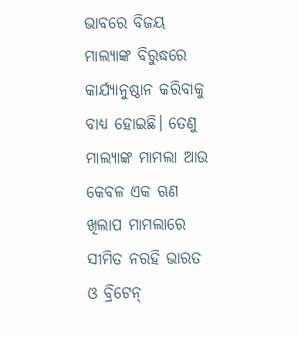ଭାବରେ ବିଜୟ ମାଲ୍ୟାଙ୍କ ବିରୁଦ୍ଧରେ କାର୍ଯ୍ୟାନୁଷ୍ଠାନ କରିବାକୁ ବାଧ୍ୟ ହୋଇଛି। ତେଣୁ ମାଲ୍ୟାଙ୍କ ମାମଲା ଆଉ କେବଳ ଏକ ଋଣ ଖିଲାପ ମାମଲାରେ ସୀମିତ ନରହି ଭାରତ ଓ ବ୍ରିଟେନ୍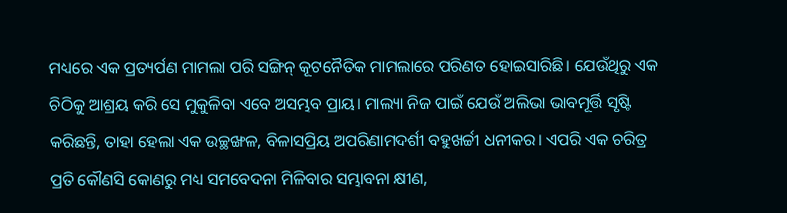ମଧ୍ୟରେ ଏକ ପ୍ରତ୍ୟର୍ପଣ ମାମଲା ପରି ସଙ୍ଗିନ୍ କୂଟନୈତିକ ମାମଲାରେ ପରିଣତ ହୋଇସାରିଛି। ଯେଉଁଥିରୁ ଏକ ଚିଠିକୁ ଆଶ୍ରୟ କରି ସେ ମୁକୁଳିବା ଏବେ ଅସମ୍ଭବ ପ୍ରାୟ। ମାଲ୍ୟା ନିଜ ପାଇଁ ଯେଉଁ ଅଲିଭା ଭାବମୂର୍ତ୍ତି ସୃଷ୍ଟି କରିଛନ୍ତି, ତାହା ହେଲା ଏକ ଉଚ୍ଛଙ୍ଖଳ, ବିଳାସପ୍ରିୟ ଅପରିଣାମଦର୍ଶୀ ବହୁଖର୍ଚ୍ଚୀ ଧନୀକର। ଏପରି ଏକ ଚରିତ୍ର ପ୍ରତି କୌଣସି କୋଣରୁ ମଧ୍ୟ ସମବେଦନା ମିଳିବାର ସମ୍ଭାବନା କ୍ଷୀଣ,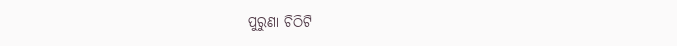ପୁରୁଣା ଚିଠିଟି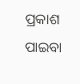ପ୍ରକାଶ ପାଇବା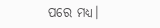ପରେ ମଧ୍ୟ।